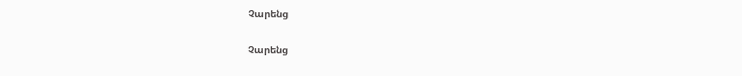Չարենց

Չարենց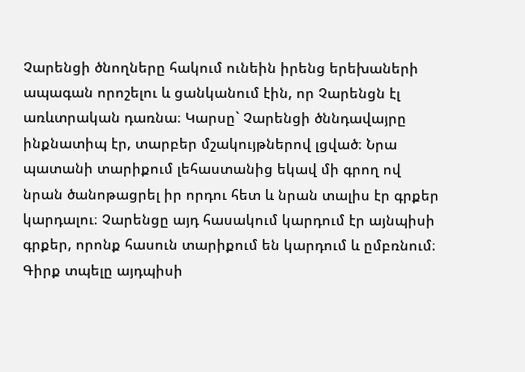Չարենցի ծնողները հակում ունեին իրենց երեխաների ապագան որոշելու և ցանկանում էին, որ Չարենցն էլ առևտրական դառնա։ Կարսը` Չարենցի ծննդավայրը ինքնատիպ էր, տարբեր մշակույթներով լցված։ Նրա պատանի տարիքում լեհաստանից եկավ մի գրող ով նրան ծանոթացրել իր որդու հետ և նրան տալիս էր գրքեր կարդալու։ Չարենցը այդ հասակում կարդում էր այնպիսի գրքեր, որոնք հասուն տարիքում են կարդում և ըմբռնում։ Գիրք տպելը այդպիսի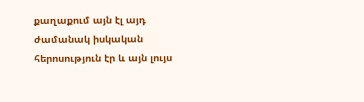քաղաքում այն էլ այդ ժամանակ իսկական հերոսություն էր և այն լույս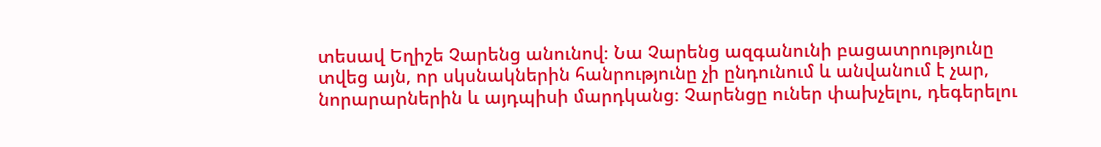տեսավ Եղիշե Չարենց անունով։ Նա Չարենց ազգանունի բացատրությունը տվեց այն, որ սկսնակներին հանրությունը չի ընդունում և անվանում է չար, նորարարներին և այդպիսի մարդկանց։ Չարենցը ուներ փախչելու, դեգերելու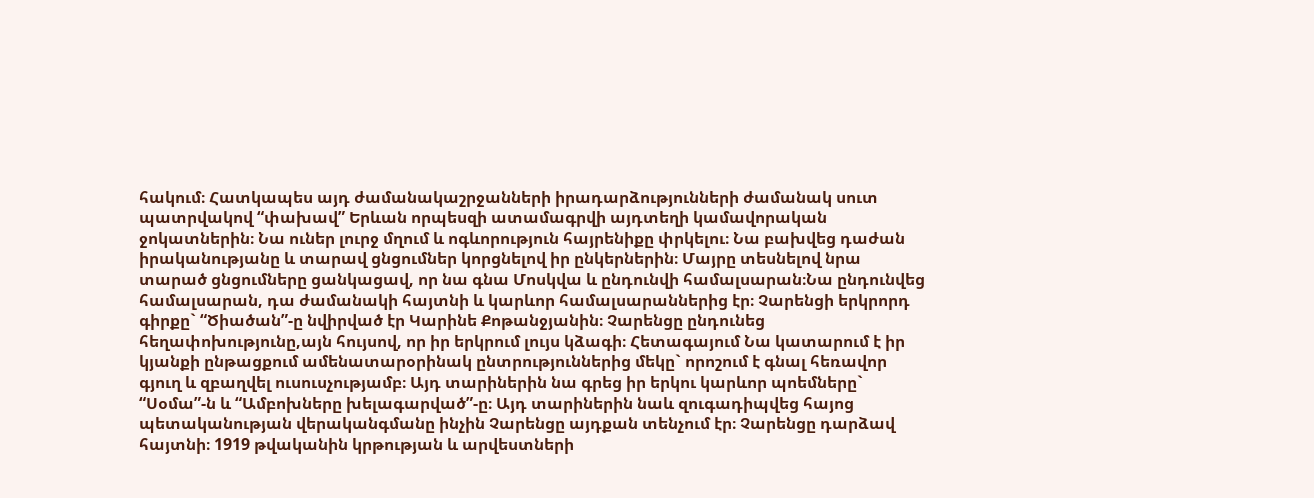հակում։ Հատկապես այդ ժամանակաշրջանների իրադարձությունների ժամանակ սուտ պատրվակով “փախավ” Երևան որպեսզի ատամագրվի այդտեղի կամավորական ջոկատներին։ Նա ուներ լուրջ մղում և ոգևորություն հայրենիքը փրկելու։ Նա բախվեց դաժան իրականությանը և տարավ ցնցումներ կորցնելով իր ընկերներին։ Մայրը տեսնելով նրա տարած ցնցումները ցանկացավ, որ նա գնա Մոսկվա և ընդունվի համալսարան։Նա ընդունվեց համալսարան, դա ժամանակի հայտնի և կարևոր համալսարաններից էր։ Չարենցի երկրորդ գիրքը` “Ծիածան”-ը նվիրված էր Կարինե Քոթանջյանին։ Չարենցը ընդունեց հեղափոխությունը,այն հույսով, որ իր երկրում լույս կձագի։ Հետագայում Նա կատարում է իր կյանքի ընթացքում ամենատարօրինակ ընտրություններից մեկը` որոշում է գնալ հեռավոր գյուղ և զբաղվել ուսուսչությամբ։ Այդ տարիներին նա գրեց իր երկու կարևոր պոեմները` “Սօմա”-ն և “Ամբոխները խելագարված”-ը։ Այդ տարիներին նաև զուգադիպվեց հայոց պետականության վերականգմանը ինչին Չարենցը այդքան տենչում էր։ Չարենցը դարձավ հայտնի։ 1919 թվականին կրթության և արվեստների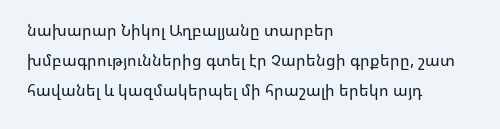նախարար Նիկոլ Աղբալյանը տարբեր խմբագրություններից գտել էր Չարենցի գրքերը, շատ հավանել և կազմակերպել մի հրաշալի երեկո այդ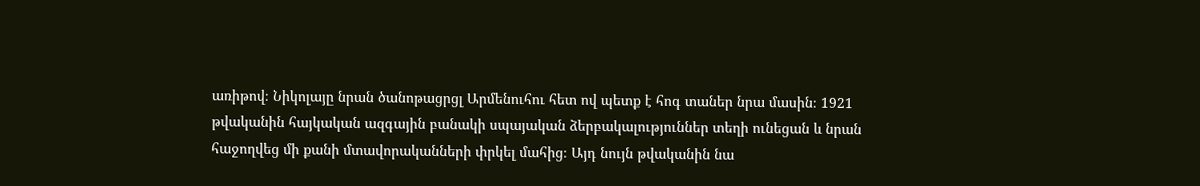առիթով։ Նիկոլայը նրան ծանոթացրցլ Արմենուհու հետ ով պետք է հոգ տաներ նրա մասին։ 1921 թվականին հայկական ազգային բանակի սպայական ձերբակալություններ տեղի ունեցան և նրան հաջողվեց մի քանի մտավորականների փրկել մահից։ Այդ նույն թվականին նա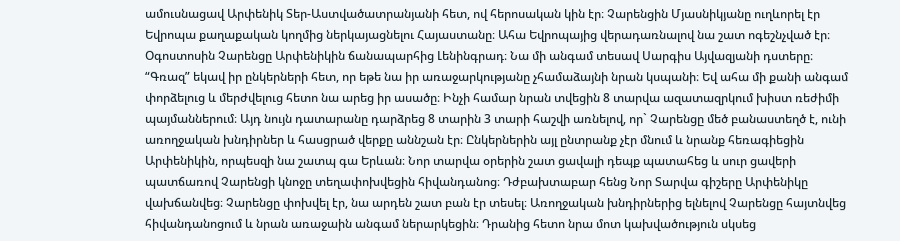ամուսնացավ Արփենիկ Տեր-Աստվածատրանյանի հետ, ով հերոսական կին էր։ Չարենցին Մյասնիկյանը ուղևորել էր Եվրոպա քաղաքական կողմից ներկայացնելու Հայաստանը։ Ահա Եվրոպայից վերադառնալով նա շատ ոգեշնչված էր։ Օգոստոսին Չարենցը Արփենիկին ճանապարհից Լենինգրադ։ Նա մի անգամ տեսավ Սարգիս Այվազյանի դստերը։ “Գռազ” եկավ իր ընկերների հետ, որ եթե նա իր առաջարկությանը չհամաձայնի նրան կսպանի։ Եվ ահա մի քանի անգամ փորձելուց և մերժվելուց հետո նա արեց իր ասածը։ Ինչի համար նրան տվեցին 8 տարվա ազատազրկում խիստ ռեժիմի պայմաններում։ Այդ նույն դատարանը դարձրեց 8 տարին 3 տարի հաշվի առնելով, որ` Չարենցը մեծ բանաստեղծ է, ունի առողջական խնդիրներ և հասցրած վերքը աննշան էր։ Ընկերներին այլ ընտրանք չէր մնում և նրանք հեռագիեցին Արփենիկին, որպեսզի նա շատպ գա Երևան։ Նոր տարվա օրերին շատ ցավալի դեպք պատահեց և սուր ցավերի պատճառով Չարենցի կնոջը տեղափոխվեցին հիվանդանոց։ Դժբախտաբար հենց Նոր Տարվա գիշերը Արփենիկը վախճանվեց։ Չարենցը փոխվել էր, նա արդեն շատ բան էր տեսել։ Առողջական խնդիրներից ելնելով Չարենցը հայտնվեց հիվանդանոցում և նրան առաջաին անգամ ներարկեցին։ Դրանից հետո նրա մոտ կախվածություն սկսեց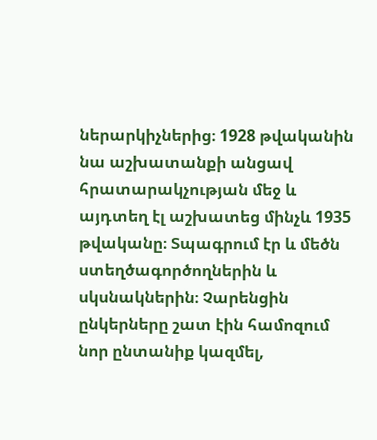ներարկիչներից։ 1928 թվականին նա աշխատանքի անցավ հրատարակչության մեջ և այդտեղ էլ աշխատեց մինչև 1935 թվականը։ Տպագրում էր և մեծն ստեղծագործողներին և սկսնակներին։ Չարենցին ընկերները շատ էին համոզում նոր ընտանիք կազմել,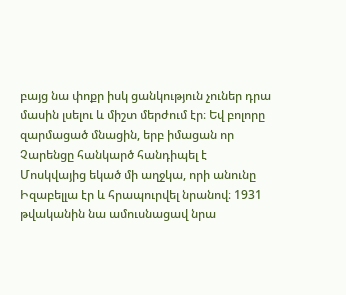բայց նա փոքր իսկ ցանկություն չուներ դրա մասին լսելու և միշտ մերժում էր։ Եվ բոլորը զարմացած մնացին, երբ իմացան որ Չարենցը հանկարծ հանդիպել է Մոսկվայից եկած մի աղջկա, որի անունը Իզաբելլա էր և հրապուրվել նրանով։ 1931 թվականին նա ամուսնացավ նրա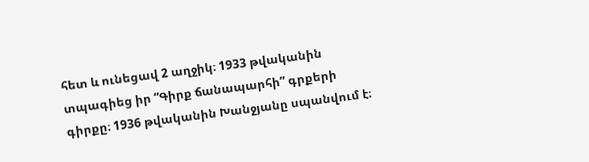հետ և ունեցավ 2 աղջիկ։ 1933 թվականին տպագիեց իր “Գիրք ճանապարհի” գրքերի գիրքը։ 1936 թվականին Խանջյանը սպանվում է։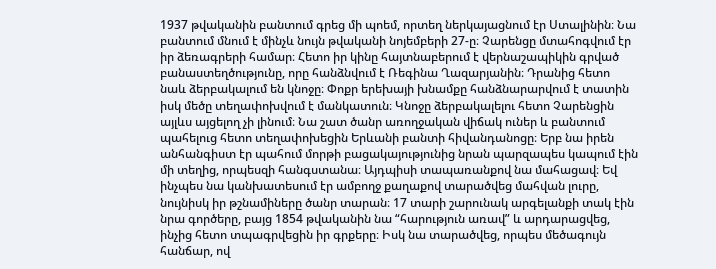1937 թվականին բանտում գրեց մի պոեմ, որտեղ ներկայացնում էր Ստալինին։ Նա բանտում մնում է մինչև նույն թվականի նոյեմբերի 27-ը։ Չարենցը մտահոգվում էր իր ձեռագրերի համար։ Հետո իր կինը հայտնաբերում է վերնաշապիկին գրված բանաստեղծությունը, որը հանձնվում է Ռեգինա Ղազարյանին։ Դրանից հետո նաև ձերբակալում են կնոջը։ Փոքր երեխայի խնամքը հանձնարարվում է տատին իսկ մեծը տեղափոխվում է մանկատուն։ Կնոջը ձերբակալելու հետո Չարենցին այլևս այցելող չի լինում։ Նա շատ ծանր առողջական վիճակ ուներ և բանտում պահելուց հետո տեղափոխեցին Երևանի բանտի հիվանդանոցը։ Երբ նա իրեն անհանգիստ էր պահում մորթի բացակայությունից նրան պարզապես կապում էին մի տեղից, որպեսզի հանգստանա։ Այդպիսի տապառանքով նա մահացավ։ Եվ ինչպես նա կանխատեսում էր ամբողջ քաղաքով տարածվեց մահվան լուրը, նույնիսկ իր թշնամիները ծանր տարան։ 17 տարի շարունակ արգելանքի տակ էին նրա գործերը, բայց 1854 թվականին նա “հարություն առավ” և արդարացվեց, ինչից հետո տպագրվեցին իր գրքերը։ Իսկ նա տարածվեց, որպես մեծագույն հանճար, ով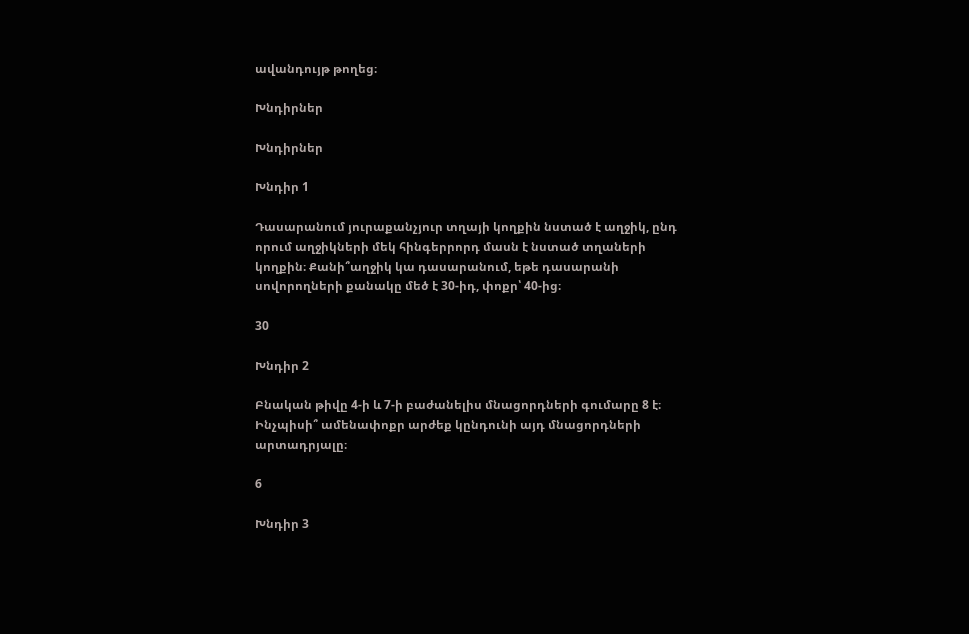ավանդույթ թողեց։

Խնդիրներ

Խնդիրներ

Խնդիր 1

Դասարանում յուրաքանչյուր տղայի կողքին նստած է աղջիկ, ընդ որում աղջիկների մեկ հինգերրորդ մասն է նստած տղաների կողքին։ Քանի՞աղջիկ կա դասարանում, եթե դասարանի սովորողների քանակը մեծ է 30-իդ, փոքր՝ 40-ից։

30

Խնդիր 2

Բնական թիվը 4-ի և 7-ի բաժանելիս մնացորդների գումարը 8 է։ Ինչպիսի՞ ամենափոքր արժեք կընդունի այդ մնացորդների արտադրյալը։

6

Խնդիր 3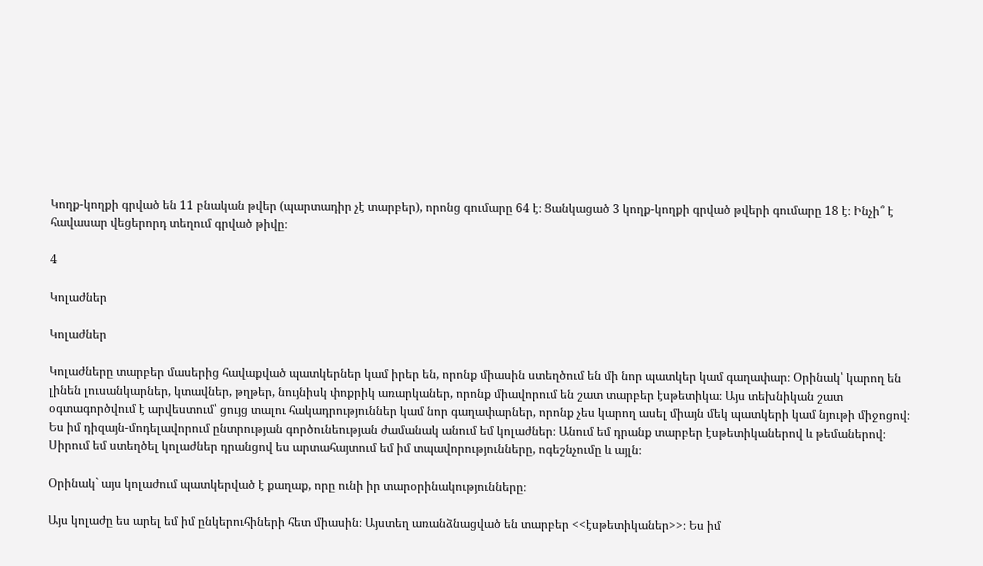Կողք-կողքի գրված են 11 բնական թվեր (պարտադիր չէ տարբեր), որոնց գումարը 64 է։ Ցանկացած 3 կողք-կողքի գրված թվերի գումարը 18 է։ Ինչի՞ է հավասար վեցերորդ տեղում գրված թիվը։

4

Կոլաժներ

Կոլաժներ

Կոլաժները տարբեր մասերից հավաքված պատկերներ կամ իրեր են, որոնք միասին ստեղծում են մի նոր պատկեր կամ գաղափար։ Օրինակ՝ կարող են լինեն լուսանկարներ, կտավներ, թղթեր, նույնիսկ փոքրիկ առարկաներ, որոնք միավորում են շատ տարբեր էսթետիկա։ Այս տեխնիկան շատ օգտագործվում է արվեստում՝ ցույց տալու հակադրություններ կամ նոր գաղափարներ, որոնք չես կարող ասել միայն մեկ պատկերի կամ նյութի միջոցով։ Ես իմ դիզայն-մոդելավորում ընտրության գործունեության ժամանակ անում եմ կոլաժներ։ Անում եմ դրանք տարբեր էսթետիկաներով և թեմաներով։ Սիրում եմ ստեղծել կոլաժներ դրանցով ես արտահայտում եմ իմ տպավորությունները, ոգեշնչումը և այլն։

Օրինակ` այս կոլաժում պատկերված է քաղաք, որը ունի իր տարօրինակությունները։

Այս կոլաժը ես արել եմ իմ ընկերուհիների հետ միասին։ Այստեղ առանձնացված են տարբեր <<էսթետիկաներ>>։ Ես իմ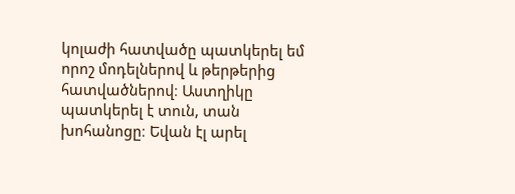կոլաժի հատվածը պատկերել եմ որոշ մոդելներով և թերթերից հատվածներով։ Աստղիկը պատկերել է տուն, տան խոհանոցը։ Եվան էլ արել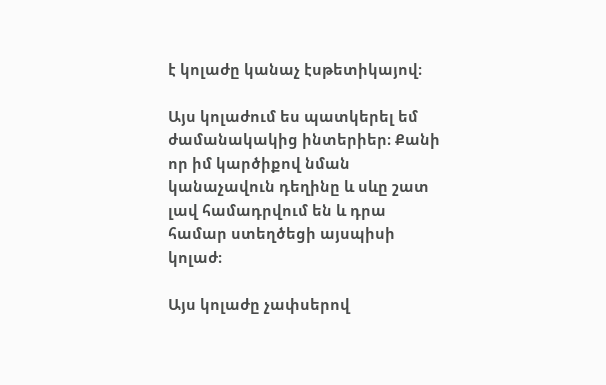է կոլաժը կանաչ էսթետիկայով։

Այս կոլաժում ես պատկերել եմ ժամանակակից ինտերիեր։ Քանի որ իմ կարծիքով նման կանաչավուն դեղինը և սևը շատ լավ համադրվում են և դրա համար ստեղծեցի այսպիսի կոլաժ։

Այս կոլաժը չափսերով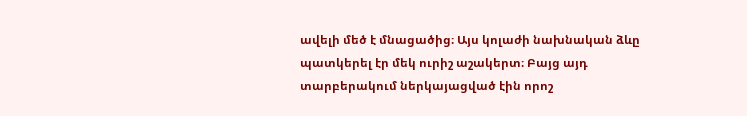ավելի մեծ է մնացածից։ Այս կոլաժի նախնական ձևը պատկերել էր մեկ ուրիշ աշակերտ։ Բայց այդ տարբերակում ներկայացված էին որոշ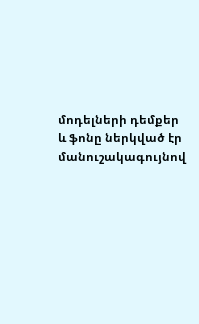մոդելների դեմքեր և ֆոնը ներկված էր մանուշակագույնով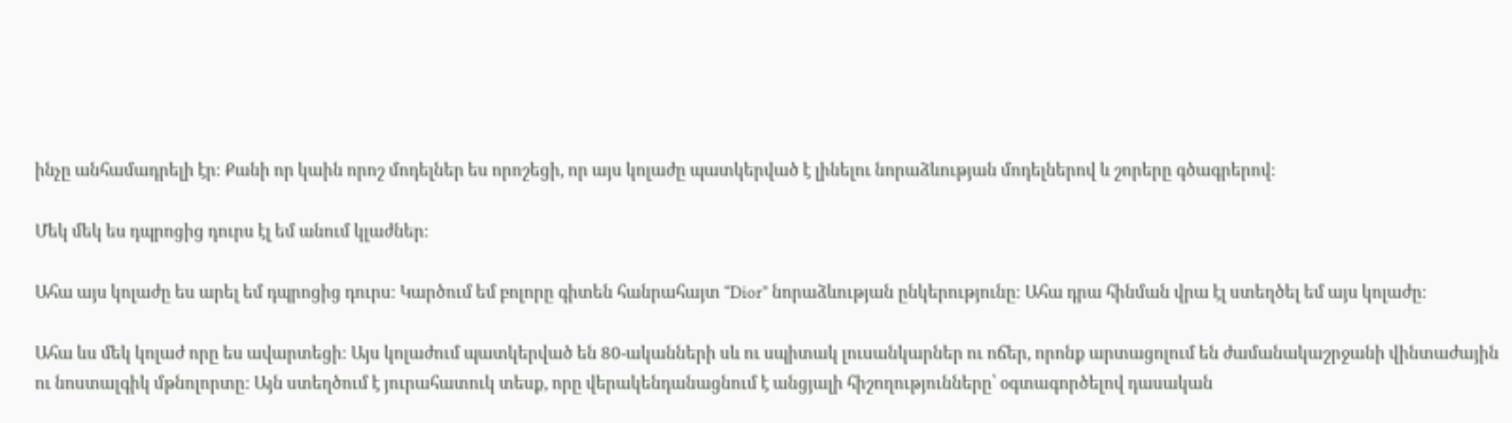ինչը անհամադրելի էր։ Քանի որ կաին որոշ մոդելներ ես որոշեցի, որ այս կոլաժը պատկերված է լինելու նորաձևության մոդելներով և շորերը գծագրերով։

Մեկ մեկ ես դպրոցից դուրս էլ եմ անում կլաժներ։

Ահա այս կոլաժը ես արել եմ դպրոցից դուրս։ Կարծում եմ բոլորը գիտեն հանրահայտ “Dior” նորաձևության ընկերությունը։ Ահա դրա հինման վրա էլ ստեղծել եմ այս կոլաժը։

Ահա ևս մեկ կոլաժ որը ես ավարտեցի։ Այս կոլաժում պատկերված են 80-ականների սև ու սպիտակ լուսանկարներ ու ոճեր, որոնք արտացոլում են ժամանակաշրջանի վինտաժային ու նոստալգիկ մթնոլորտը: Այն ստեղծում է յուրահատուկ տեսք, որը վերակենդանացնում է անցյալի հիշողությունները՝ օգտագործելով դասական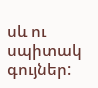սև ու սպիտակ գույներ: